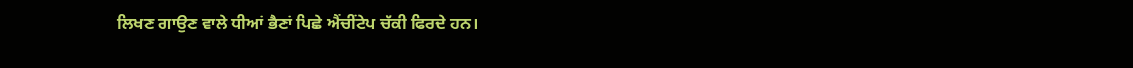ਲਿਖਣ ਗਾਉਣ ਵਾਲੇ ਧੀਆਂ ਭੈਣਾਂ ਪਿਛੇ ਐਂਚੀਂਟੇਪ ਚੱਕੀ ਫਿਰਦੇ ਹਨ।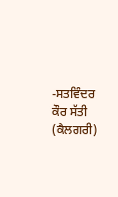-ਸਤਵਿੰਦਰ ਕੌਰ ਸੱਤੀ (ਕੈਲਗਰੀ)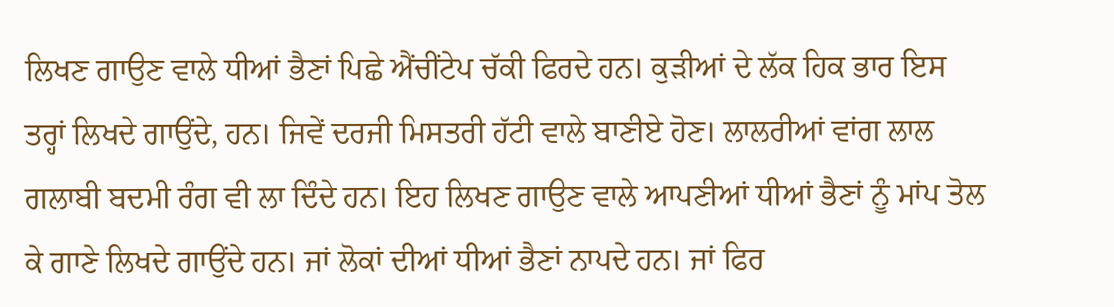ਲਿਖਣ ਗਾਉਣ ਵਾਲੇ ਧੀਆਂ ਭੈਣਾਂ ਪਿਛੇ ਐਂਚੀਂਟੇਪ ਚੱਕੀ ਫਿਰਦੇ ਹਨ। ਕੁੜੀਆਂ ਦੇ ਲੱਕ ਹਿਕ ਭਾਰ ਇਸ ਤਰ੍ਹਾਂ ਲਿਖਦੇ ਗਾਉਂਦੇ, ਹਨ। ਜਿਵੇਂ ਦਰਜੀ ਮਿਸਤਰੀ ਹੱਟੀ ਵਾਲੇ ਬਾਣੀਏ ਹੋਣ। ਲਾਲਰੀਆਂ ਵਾਂਗ ਲਾਲ ਗਲਾਬੀ ਬਦਮੀ ਰੰਗ ਵੀ ਲਾ ਦਿੰਦੇ ਹਨ। ਇਹ ਲਿਖਣ ਗਾਉਣ ਵਾਲੇ ਆਪਣੀਆਂ ਧੀਆਂ ਭੈਣਾਂ ਨੂੰ ਮਾਂਪ ਤੋਲ ਕੇ ਗਾਣੇ ਲਿਖਦੇ ਗਾਉਂਦੇ ਹਨ। ਜਾਂ ਲੋਕਾਂ ਦੀਆਂ ਧੀਆਂ ਭੈਣਾਂ ਨਾਪਦੇ ਹਨ। ਜਾਂ ਫਿਰ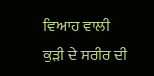ਵਿਆਹ ਵਾਲੀ ਕੁੜੀ ਦੇ ਸਰੀਰ ਦੀ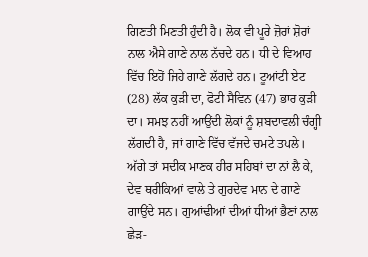ਗਿਣਤੀ ਮਿਣਤੀ ਹੁੰਦੀ ਹੈ। ਲੋਕ ਵੀ ਪੂਰੇ ਜ਼ੋਰਾਂ ਸ਼ੋਰਾਂ ਨਾਲ ਐਸੇ ਗਾਣੇ ਨਾਲ ਨੱਚਦੇ ਹਨ। ਧੀ ਦੇ ਵਿਆਹ ਵਿੱਚ ਇਹੋਂ ਜਿਹੇ ਗਾਣੇ ਲੱਗਦੇ ਹਨ। ਟੂਆਂਟੀ ਏਟ (28) ਲੱਕ ਕੁੜੀ ਦਾ, ਫੋਟੀ ਸੈਵਿਨ (47) ਭਾਰ ਕੁੜੀ ਦਾ। ਸਮਝ ਨਹੀਂ ਆਉਂਦੀ ਲੋਕਾਂ ਨੂੰ ਸ਼ਬਦਾਵਲੀ ਚੰਗ੍ਹੀ ਲੱਗਦੀ ਹੈ, ਜਾਂ ਗਾਣੇ ਵਿੱਚ ਵੱਜਦੇ ਚਮਟੇ ਤਪਲੇ। ਅੱਗੇ ਤਾਂ ਸਦੀਕ ਮਾਣਕ ਹੀਰ ਸਹਿਬਾਂ ਦਾ ਨਾਂ ਲੈ ਕੇ, ਦੇਵ ਥਰੀਕਿਆਂ ਵਾਲੇ ਤੇ ਗੁਰਦੇਵ ਮਾਨ ਦੇ ਗਾਣੇ ਗਾਉਂਦੇ ਸਨ। ਗੁਆਂਢੀਆਂ ਦੀਆਂ ਧੀਆਂ ਭੈਣਾਂ ਨਾਲ ਛੇੜ-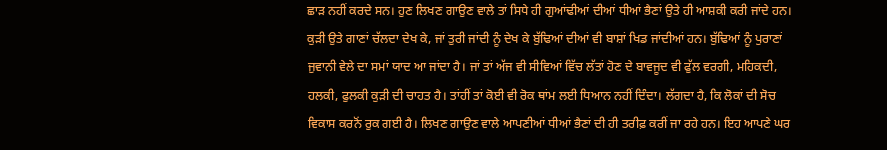ਛਾੜ ਨਹੀਂ ਕਰਦੇ ਸਨ। ਹੁਣ ਲਿਖਣ ਗਾਉਣ ਵਾਲੇ ਤਾਂ ਸਿਧੇ ਹੀ ਗੁਆਂਢੀਆਂ ਦੀਆਂ ਧੀਆਂ ਭੈਣਾਂ ਉਤੇ ਹੀ ਆਸ਼ਕੀ ਕਰੀ ਜਾਂਦੇ ਹਨ। ਕੁੜੀ ਉਤੇ ਗਾਣਾਂ ਚੱਲਦਾ ਦੇਖ ਕੇ, ਜਾਂ ਤੁਰੀ ਜਾਂਦੀ ਨੂੰ ਦੇਖ ਕੇ ਬੁੱਢਿਆਂ ਦੀਆਂ ਵੀ ਬਾਸ਼ਾਂ ਖਿਡ ਜਾਂਦੀਆਂ ਹਨ। ਬੁੱਢਿਆਂ ਨੂੰ ਪੁਰਾਣਾਂ ਜੁਵਾਨੀ ਵੇਲੇ ਦਾ ਸਮਾਂ ਯਾਦ ਆ ਜਾਂਦਾ ਹੈ। ਜਾਂ ਤਾਂ ਅੱਜ ਵੀ ਸੀਵਿਆਂ ਵਿੱਚ ਲੱਤਾਂ ਹੋਣ ਦੇ ਬਾਵਜੂਦ ਵੀ ਫੁੱਲ ਵਰਗੀ, ਮਹਿਕਦੀ, ਹਲਕੀ, ਫੁਲਕੀ ਕੁੜੀ ਦੀ ਚਾਹਤ ਹੈ। ਤਾਂਹੀਂ ਤਾਂ ਕੋਈ ਵੀ ਰੋਕ ਥਾਂਮ ਲਈ ਧਿਆਨ ਨਹੀਂ ਦਿੰਦਾ। ਲੱਗਦਾ ਹੈ, ਕਿ ਲੋਕਾਂ ਦੀ ਸੋਚ ਵਿਕਾਸ ਕਰਨੋਂ ਰੁਕ ਗਈ ਹੈ। ਲਿਖਣ ਗਾਉਣ ਵਾਲੇ ਆਪਣੀਆਂ ਧੀਆਂ ਭੈਣਾਂ ਦੀ ਹੀ ਤਰੀਫ਼ ਕਰੀਂ ਜਾ ਰਹੇ ਹਨ। ਇਹ ਆਪਣੇ ਘਰ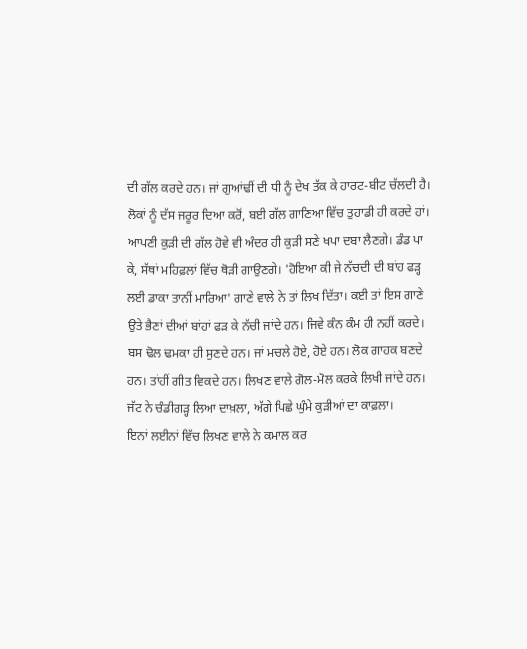ਦੀ ਗੱਲ ਕਰਦੇ ਹਨ। ਜਾਂ ਗੁਆਂਢੀਂ ਦੀ ਧੀ ਨੂੰ ਦੇਖ ਤੱਕ ਕੇ ਹਾਰਟ-ਬੀਟ ਚੱਲਦੀ ਹੈ। ਲੋਕਾਂ ਨੂੰ ਦੱਸ ਜਰੂਰ ਦਿਆ ਕਰੋਂ, ਬਈ ਗੱਲ ਗਾਣਿਆ ਵਿੱਚ ਤੁਹਾਡੀ ਹੀ ਕਰਦੇ ਹਾਂ। ਆਪਣੀ ਕੁੜੀ ਦੀ ਗੱਲ ਹੋਵੇ ਵੀ ਅੰਦਰ ਹੀ ਕੁੜੀ ਸਣੇ ਖਪਾ ਦਬਾ ਲੈਣਗੇ। ਡੰਡ ਪਾ ਕੇ, ਸੱਥਾਂ ਮਹਿਫ਼ਲਾਂ ਵਿੱਚ ਥੋੜੀ ਗਾਉਣਗੇ। 'ਹੋਇਆ ਕੀ ਜੇ ਨੱਚਦੀ ਦੀ ਬਾਂਹ ਫੜ੍ਹ ਲਈ ਡਾਕਾ ਤਾਨੀਂ ਮਾਰਿਆ' ਗਾਣੇ ਵਾਲੇ ਨੇ ਤਾਂ ਲਿਖ ਦਿੱਤਾ। ਕਈ ਤਾਂ ਇਸ ਗਾਣੇ ਉਤੇ ਭੈਣਾਂ ਦੀਆਂ ਬਾਂਹਾਂ ਫੜ ਕੇ ਨੱਚੀ ਜਾਂਦੇ ਹਨ। ਜਿਵੇ ਕੰਨ ਕੰਮ ਹੀ ਨਹੀਂ ਕਰਦੇ। ਬਸ ਢੋਲ ਢਮਕਾ ਹੀ ਸੁਣਦੇ ਹਨ। ਜਾਂ ਮਚਲੇ ਹੋਏ, ਹੋਏ ਹਨ। ਲੋਕ ਗਾਹਕ ਬਣਦੇ ਹਨ। ਤਾਂਹੀਂ ਗੀਤ ਵਿਕਦੇ ਹਨ। ਲਿਖਣ ਵਾਲੇ ਗੋਲ-ਮੋਲ ਕਰਕੇ ਲਿਖੀ ਜਾਂਦੇ ਹਨ।
ਜੱਟ ਨੇ ਚੰਡੀਗੜ੍ਹ ਲਿਆ ਦਾਖ਼ਲਾ, ਅੱਗੇ ਪਿਛੇ ਘੁੰਮੇ ਕੁੜੀਆਂ ਦਾ ਕਾਫ਼ਲਾ।
ਇਨਾਂ ਲਈਨਾਂ ਵਿੱਚ ਲਿਖਣ ਵਾਲੇ ਨੇ ਕਮਾਲ ਕਰ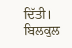ਦਿੱਤੀ। ਬਿਲਕੁਲ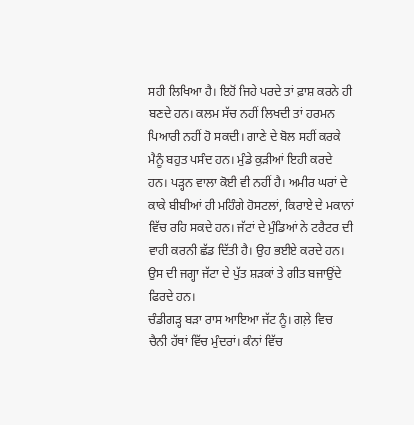ਸਹੀ ਲਿਖਿਆ ਹੈ। ਇਹੋਂ ਜਿਹੇ ਪਰਦੇ ਤਾਂ ਫ਼ਾਸ਼ ਕਰਨੇ ਹੀ ਬਣਦੇ ਹਨ। ਕਲਮ ਸੱਚ ਨਹੀਂ ਲਿਖਦੀ ਤਾਂ ਹਰਮਨ ਪਿਆਰੀ ਨਹੀਂ ਹੋ ਸਕਦੀ। ਗਾਣੇ ਦੇ ਬੋਲ ਸਹੀਂ ਕਰਕੇ ਮੈਨੂੰ ਬਹੁਤ ਪਸੰਦ ਹਨ। ਮੁੰਡੇ ਕੁੜੀਆਂ ਇਹੀ ਕਰਦੇ ਹਨ। ਪੜ੍ਹਨ ਵਾਲਾ ਕੋਈ ਵੀ ਨਹੀਂ ਹੈ। ਅਮੀਰ ਘਰਾਂ ਦੇ ਕਾਕੇ ਬੀਬੀਆਂ ਹੀ ਮਹਿੰਗੇ ਹੋਸਟਲਾਂ, ਕਿਰਾਏ ਦੇ ਮਕਾਨਾਂ ਵਿੱਚ ਰਹਿ ਸਕਦੇ ਹਨ। ਜੱਟਾਂ ਦੇ ਮੁੰਡਿਆਂ ਨੇ ਟਰੈਟਰ ਦੀ  ਵਾਹੀ ਕਰਨੀ ਛੱਡ ਦਿੱਤੀ ਹੈ। ਉਹ ਭਈਏ ਕਰਦੇ ਹਨ। ਉਸ ਦੀ ਜਗ੍ਹਾ ਜੱਟਾ ਦੇ ਪੁੱਤ ਸ਼ੜਕਾਂ ਤੇ ਗੀਤ ਬਜਾਉਂਦੇ ਫਿਰਦੇ ਹਨ।
ਚੰਡੀਗੜ੍ਹ ਬੜਾ ਰਾਸ ਆਇਆ ਜੱਟ ਨੂੰ। ਗਲ਼ੇ ਵਿਚ ਚੈਨੀ ਹੱਥਾਂ ਵਿੱਚ ਮੁੰਦਰਾਂ। ਕੰਨਾਂ ਵਿੱਚ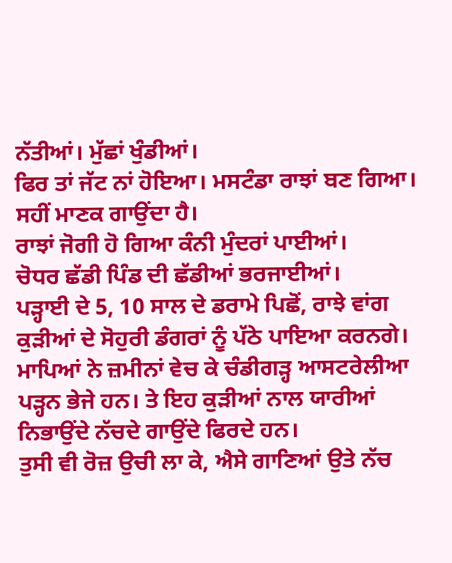ਨੱਤੀਆਂ। ਮੁੱਛਾਂ ਖੁੰਡੀਆਂ।
ਫਿਰ ਤਾਂ ਜੱਟ ਨਾਂ ਹੋਇਆ। ਮਸਟੰਡਾ ਰਾਝਾਂ ਬਣ ਗਿਆ। ਸਹੀਂ ਮਾਣਕ ਗਾਉਂਦਾ ਹੈ।
ਰਾਝਾਂ ਜੋਗੀ ਹੋ ਗਿਆ ਕੰਨੀ ਮੁੰਦਰਾਂ ਪਾਈਆਂ।
ਚੋਧਰ ਛੱਡੀ ਪਿੰਡ ਦੀ ਛੱਡੀਆਂ ਭਰਜਾਈਆਂ।
ਪੜ੍ਹਾਈ ਦੇ 5, 10 ਸਾਲ ਦੇ ਡਰਾਮੇ ਪਿਛੋਂ, ਰਾਝੇ ਵਾਂਗ ਕੁੜੀਆਂ ਦੇ ਸੋਹੁਰੀ ਡੰਗਰਾਂ ਨੂੰ ਪੱਠੇ ਪਾਇਆ ਕਰਨਗੇ। ਮਾਪਿਆਂ ਨੇ ਜ਼ਮੀਨਾਂ ਵੇਚ ਕੇ ਚੰਡੀਗੜ੍ਹ ਆਸਟਰੇਲੀਆ ਪੜ੍ਹਨ ਭੇਜੇ ਹਨ। ਤੇ ਇਹ ਕੁੜੀਆਂ ਨਾਲ ਯਾਰੀਆਂ ਨਿਭਾਉਂਦੇ ਨੱਚਦੇ ਗਾਉਂਦੇ ਫਿਰਦੇ ਹਨ।
ਤੁਸੀ ਵੀ ਰੋਜ਼ ਉਚੀ ਲਾ ਕੇ, ਐਸੇ ਗਾਣਿਆਂ ਉਤੇ ਨੱਚ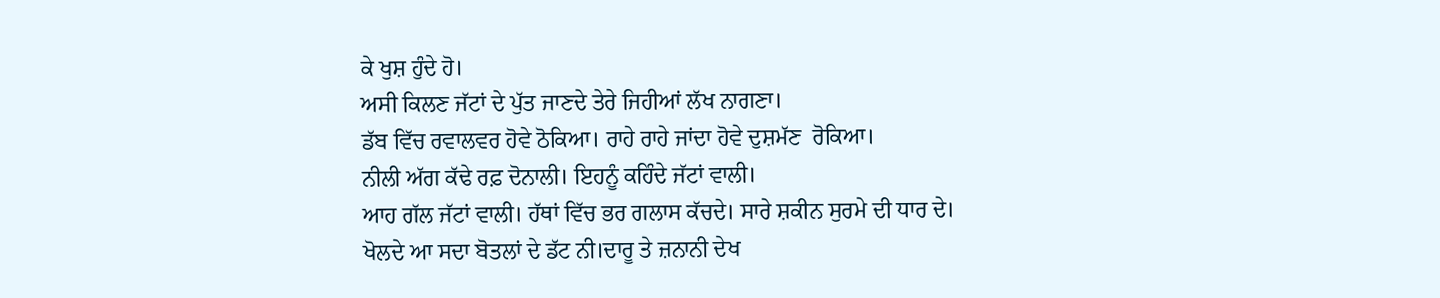ਕੇ ਖੁਸ਼ ਹੁੰਦੇ ਹੋ।
ਅਸੀ ਕਿਲਣ ਜੱਟਾਂ ਦੇ ਪੁੱਤ ਜਾਣਦੇ ਤੇਰੇ ਜਿਹੀਆਂ ਲੱਖ ਨਾਗਣਾ।
ਡੱਬ ਵਿੱਚ ਰਵਾਲਵਰ ਹੋਵੇ ਠੋਕਿਆ। ਰਾਹੇ ਰਾਹੇ ਜਾਂਦਾ ਹੋਵੇ ਦੁਸ਼ਮੱਣ  ਰੋਕਿਆ।
ਨੀਲੀ ਅੱਗ ਕੱਢੇ ਰਫ਼ ਦੋਨਾਲੀ। ਇਹਨੂੰ ਕਹਿੰਦੇ ਜੱਟਾਂ ਵਾਲੀ।
ਆਹ ਗੱਲ ਜੱਟਾਂ ਵਾਲੀ। ਹੱਥਾਂ ਵਿੱਚ ਭਰ ਗਲਾਸ ਕੱਚਦੇ। ਸਾਰੇ ਸ਼ਕੀਨ ਸੁਰਮੇ ਦੀ ਧਾਰ ਦੇ।
ਖੋਲਦੇ ਆ ਸਦਾ ਬੋਤਲਾਂ ਦੇ ਡੱਟ ਨੀ।ਦਾਰੂ ਤੇ ਜ਼ਨਾਨੀ ਦੇਖ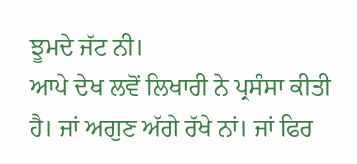ਝੂਮਦੇ ਜੱਟ ਨੀ।
ਆਪੇ ਦੇਖ ਲਵੋਂ ਲਿਖਾਰੀ ਨੇ ਪ੍ਰਸੰਸਾ ਕੀਤੀ ਹੈ। ਜਾਂ ਅਗੁਣ ਅੱਗੇ ਰੱਖੇ ਨਾਂ। ਜਾਂ ਫਿਰ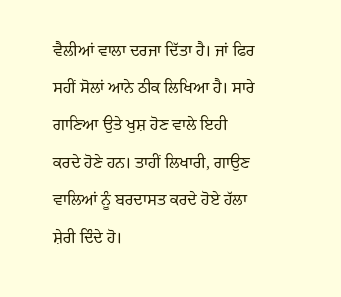ਵੈਲੀਆਂ ਵਾਲਾ ਦਰਜਾ ਦਿੱਤਾ ਹੈ। ਜਾਂ ਫਿਰ ਸਹੀਂ ਸੋਲਾਂ ਆਨੇ ਠੀਕ ਲਿਖਿਆ ਹੈ। ਸਾਰੇ ਗਾਣਿਆ ਉਤੇ ਖੁਸ਼ ਹੋਣ ਵਾਲੇ ਇਹੀ ਕਰਦੇ ਹੋਣੇ ਹਨ। ਤਾਹੀਂ ਲਿਖਾਰੀ, ਗਾਉਣ ਵਾਲਿਆਂ ਨੂੰ ਬਰਦਾਸਤ ਕਰਦੇ ਹੋਏ ਹੱਲਾ ਸ਼ੇਰੀ ਦਿੰਦੇ ਹੋ।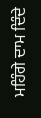ਮਹਿੰਗੇ ਦਾਮ ਦਿੰਦੇ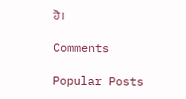ਹੋ।

Comments

Popular Posts